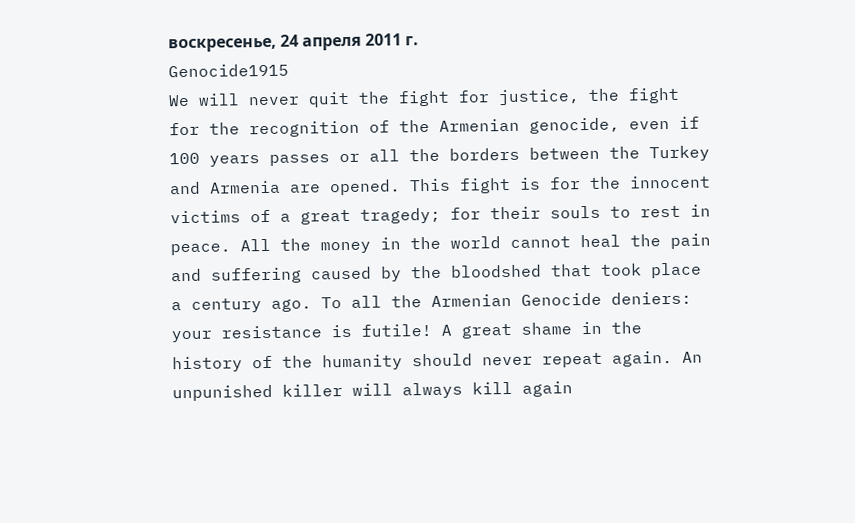воскресенье, 24 апреля 2011 г.
Genocide1915
We will never quit the fight for justice, the fight for the recognition of the Armenian genocide, even if 100 years passes or all the borders between the Turkey and Armenia are opened. This fight is for the innocent victims of a great tragedy; for their souls to rest in peace. All the money in the world cannot heal the pain and suffering caused by the bloodshed that took place a century ago. To all the Armenian Genocide deniers: your resistance is futile! A great shame in the history of the humanity should never repeat again. An unpunished killer will always kill again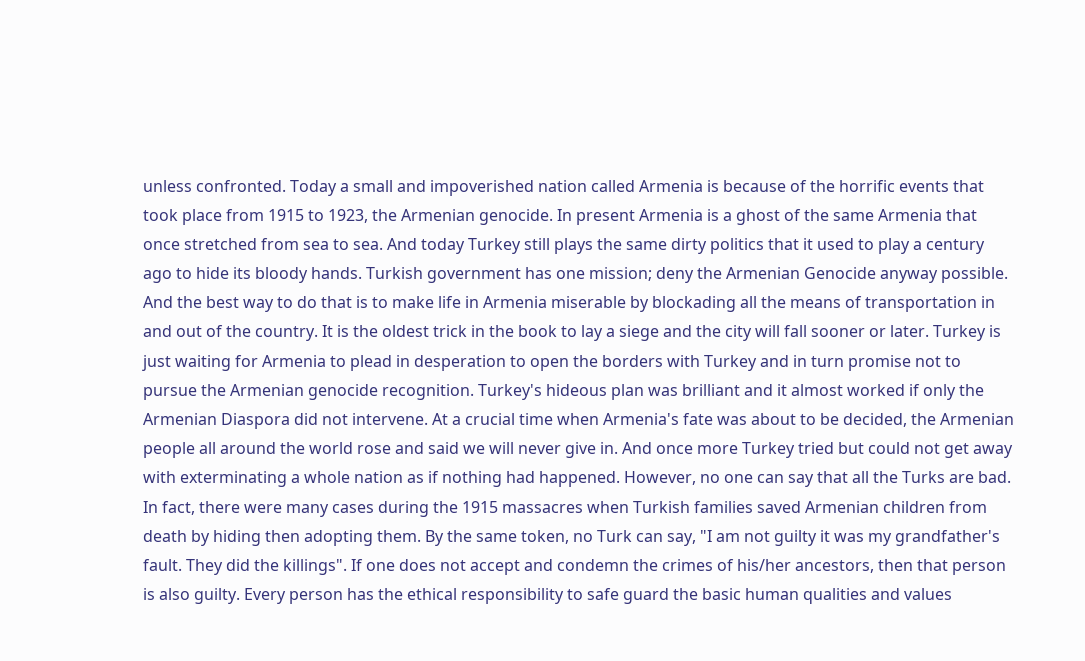unless confronted. Today a small and impoverished nation called Armenia is because of the horrific events that took place from 1915 to 1923, the Armenian genocide. In present Armenia is a ghost of the same Armenia that once stretched from sea to sea. And today Turkey still plays the same dirty politics that it used to play a century ago to hide its bloody hands. Turkish government has one mission; deny the Armenian Genocide anyway possible. And the best way to do that is to make life in Armenia miserable by blockading all the means of transportation in and out of the country. It is the oldest trick in the book to lay a siege and the city will fall sooner or later. Turkey is just waiting for Armenia to plead in desperation to open the borders with Turkey and in turn promise not to pursue the Armenian genocide recognition. Turkey's hideous plan was brilliant and it almost worked if only the Armenian Diaspora did not intervene. At a crucial time when Armenia's fate was about to be decided, the Armenian people all around the world rose and said we will never give in. And once more Turkey tried but could not get away with exterminating a whole nation as if nothing had happened. However, no one can say that all the Turks are bad. In fact, there were many cases during the 1915 massacres when Turkish families saved Armenian children from death by hiding then adopting them. By the same token, no Turk can say, "I am not guilty it was my grandfather's fault. They did the killings". If one does not accept and condemn the crimes of his/her ancestors, then that person is also guilty. Every person has the ethical responsibility to safe guard the basic human qualities and values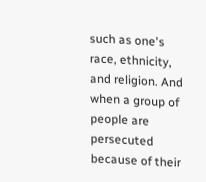such as one's race, ethnicity, and religion. And when a group of people are persecuted because of their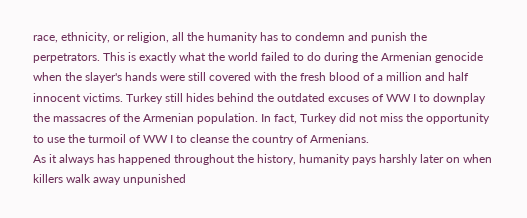race, ethnicity, or religion, all the humanity has to condemn and punish the perpetrators. This is exactly what the world failed to do during the Armenian genocide when the slayer's hands were still covered with the fresh blood of a million and half innocent victims. Turkey still hides behind the outdated excuses of WW I to downplay the massacres of the Armenian population. In fact, Turkey did not miss the opportunity to use the turmoil of WW I to cleanse the country of Armenians.
As it always has happened throughout the history, humanity pays harshly later on when killers walk away unpunished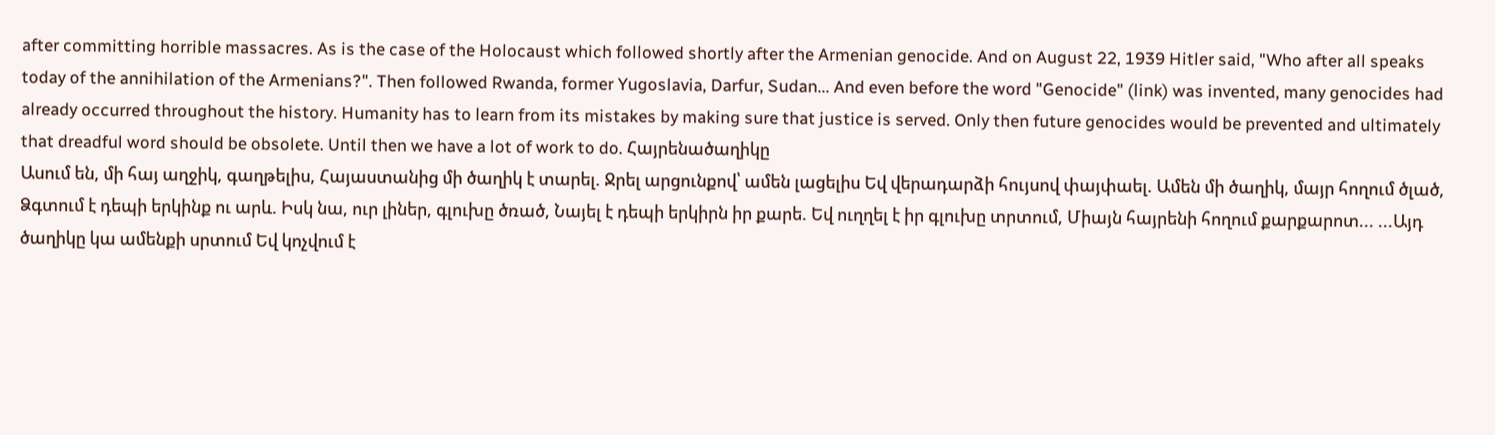after committing horrible massacres. As is the case of the Holocaust which followed shortly after the Armenian genocide. And on August 22, 1939 Hitler said, "Who after all speaks today of the annihilation of the Armenians?". Then followed Rwanda, former Yugoslavia, Darfur, Sudan... And even before the word "Genocide" (link) was invented, many genocides had already occurred throughout the history. Humanity has to learn from its mistakes by making sure that justice is served. Only then future genocides would be prevented and ultimately that dreadful word should be obsolete. Until then we have a lot of work to do. Հայրենածաղիկը
Ասում են, մի հայ աղջիկ, գաղթելիս, Հայաստանից մի ծաղիկ է տարել. Ջրել արցունքով՝ ամեն լացելիս Եվ վերադարձի հույսով փայփաել. Ամեն մի ծաղիկ, մայր հողում ծլած, Ձգտում է դեպի երկինք ու արև. Իսկ նա, ուր լիներ, գլուխը ծռած, Նայել է դեպի երկիրն իր քարե. Եվ ուղղել է իր գլուխը տրտում, Միայն հայրենի հողում քարքարոտ... ...Այդ ծաղիկը կա ամենքի սրտում Եվ կոչվում է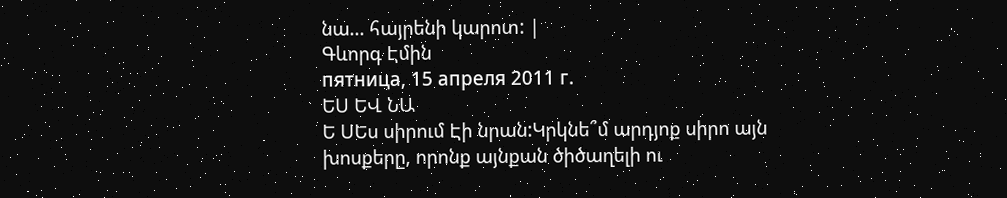նա... հայրենի կարոտ: |
Գևորգ Էմին
пятница, 15 апреля 2011 г.
ԵՍ ԵՎ ՆԱ
Ե ՍԵս սիրում Էի նրան:Կրկնե՞մ արդյոք սիրո այն խոսքերը, որոնք այնքան ծիծաղելի ու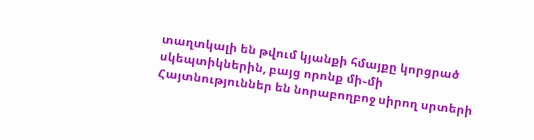տաղտկալի են թվում կյանքի հմայքը կորցրած սկեպտիկներին, բայց որոնք մի֊մի Հայտնություններ են նորաբողբոջ սիրող սրտերի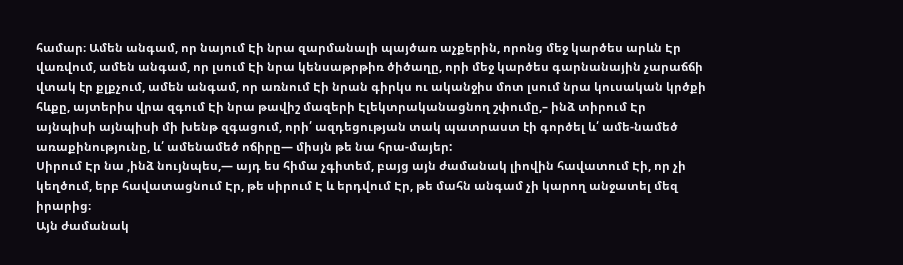համար։ Ամեն անգամ, որ նայում Էի նրա զարմանալի պայծառ աչքերին, որոնց մեջ կարծես արևն Էր վառվում, ամեն անգամ, որ լսում Էի նրա կենսաթրթիռ ծիծաղը, որի մեջ կարծես գարնանային չարաճճի վտակ էր քլքչում, ամեն անգամ, որ առնում Էի նրան գիրկս ու ականջիս մոտ լսում նրա կուսական կրծքի հևքը, այտերիս վրա զգում Էի նրա թավիշ մազերի Էլեկտրականացնող շփումը,– ինձ տիրում Էր այնպիսի այնպիսի մի խենթ զգացում, որի՛ ազդեցության տակ պատրաստ էի գործել և՛ ամե-նամեծ առաքինությունը, և՛ ամենամեծ ոճիրը— միսյն թե նա հրա-մայեր:
Սիրում Էր նա ,ինձ նույնպես,— այդ ես հիմա չգիտեմ, բայց այն ժամանակ լիովին հավատում Էի, որ չի կեղծում, երբ հավատացնում Էր, թե սիրում Է և երդվում Էր, թե մահն անգամ չի կարող անջատել մեզ իրարից։
Այն ժամանակ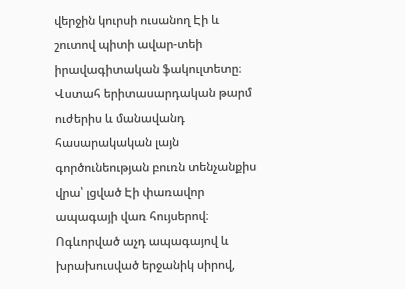վերջին կուրսի ուսանող Էի և շուտով պիտի ավար-տեի իրավագիտական ֆակուլտետը։ Վստահ երիտասարդական թարմ ուժերիս և մանավանդ հասարակական լայն գործունեության բուռն տենչանքիս վրա՝ լցված Էի փառավոր ապագայի վառ հույսերով։ Ոգևորված աչդ ապագայով և խրախուսված երջանիկ սիրով,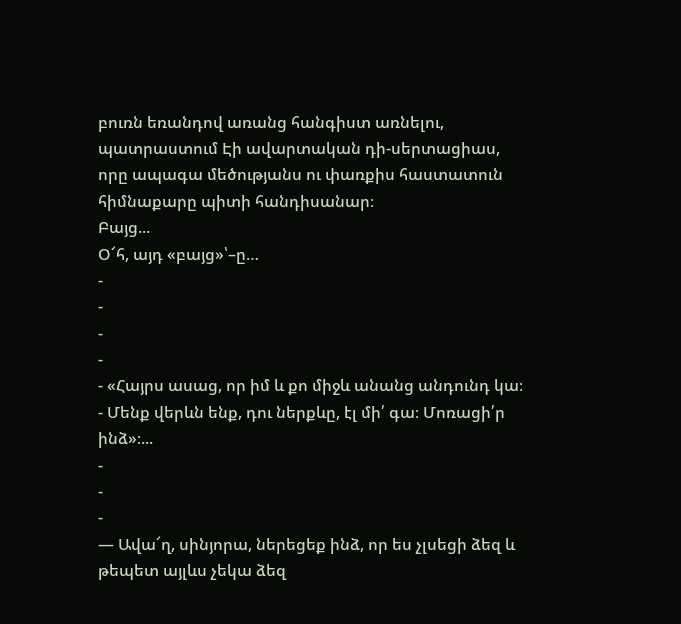բուռն եռանդով առանց հանգիստ առնելու, պատրաստում Էի ավարտական դի-սերտացիաս, որը ապագա մեծությանս ու փառքիս հաստատուն հիմնաքարը պիտի հանդիսանար։
Բայց...
Օ՜հ, այդ «բայց»՝–ը…
-
-
-
-
- «Հայրս ասաց, որ իմ և քո միջև անանց անդունդ կա։
- Մենք վերևն ենք, դու ներքևը, էլ մի՛ գա։ Մոռացի՛ր ինձ»։...
-
-
-
― Ավա՜ղ, սինյորա, ներեցեք ինձ, որ ես չլսեցի ձեզ և թեպետ այլևս չեկա ձեզ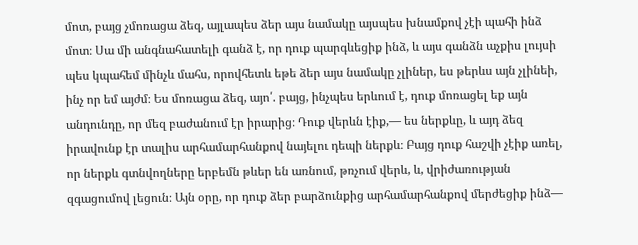մոտ, բայց չմոռացա ձեզ, այլապես ձեր այս նամակը այսպես խնամքով չէի պահի ինձ մոտ։ Սա մի անգնահատելի գանձ է, որ դուք պարգևեցիք ինձ, և այս գանձն աչքիս լույսի պես կպահեմ մինչև մահս, որովհետև եթե ձեր այս նամակը չլիներ, ես թերևս այն չլինեի, ինչ որ եմ այժմ։ Ես մոռացա ձեզ, այո՛. բայց, ինչպես երևում է, դուք մոռացել եք այն անդունդը, որ մեզ բաժանում էր իրարից։ Դուք վերևն էիք,— ես ներքևը, և այդ ձեզ իրավունք էր տալիս արհամարհանքով նայելու դեպի ներքև։ Բայց դուք հաշվի չէիք առել, որ ներքև գտնվողները երբեմն թևեր են առնում, թռչում վերև, և, վրիժառության զգացումով լեցուն։ Այն օրը, որ դուք ձեր բարձունքից արհամարհանքով մերժեցիք ինձ—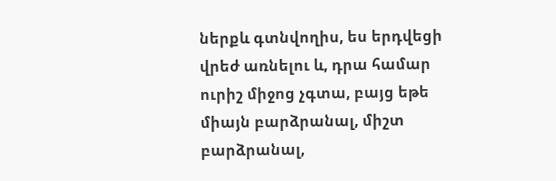ներքև գտնվողիս, ես երդվեցի վրեժ առնելու և, դրա համար ուրիշ միջոց չգտա, բայց եթե միայն բարձրանալ, միշտ բարձրանալ,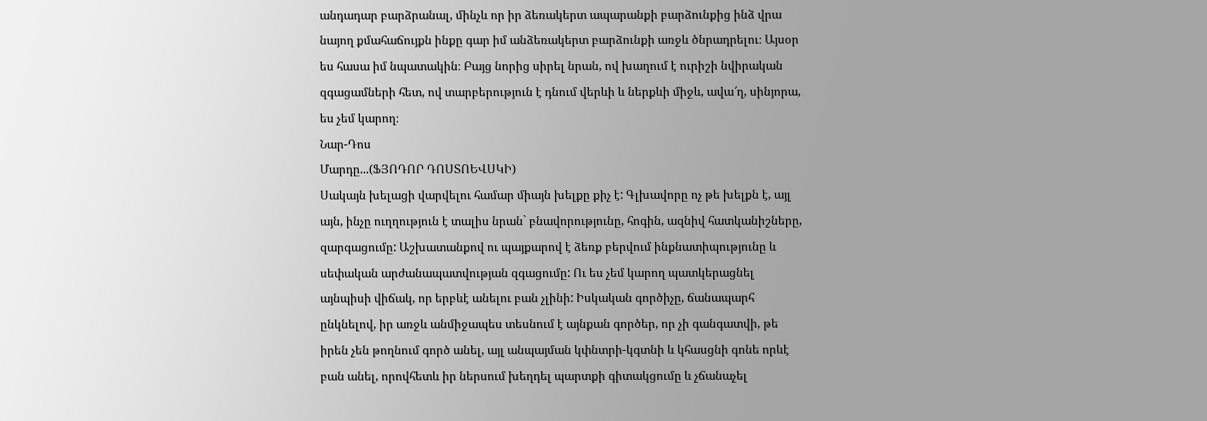անդադար բարձրանալ, մինչև որ իր ձեռակերտ ապարանքի բարձունքից ինձ վրա նայող քմահաճույքն ինքը գար իմ անձեռակերտ բարձունքի առջև ծնրադրելու։ Այսօր ես հասա իմ նպատակին։ Բայց նորից սիրել նրան, ով խաղում է ուրիշի նվիրական զգացամների հետ, ով տարբերություն է դնում վերևի և ներքևի միջև, ավա՜ղ, սինյորա, ես չեմ կարող։
Նար-Դոս
Մարդը...(ՖՅՈԴՈՐ ԴՈՍՏՈԵՎՍԿԻ)
Սակայն խելացի վարվելու համար միայն խելքը քիչ է: Գլխավորը ոչ թե խելքն է, այլ այն, ինչը ուղղություն է տալիս նրան` բնավորությունը, հոգին, ազնիվ հատկանիշները, զարգացումը: Աշխատանքով ու պայքարով է ձեռք բերվում ինքնատիպությունը և սեփական արժանապատվության զգացումը: Ու ես չեմ կարող պատկերացնել այնպիսի վիճակ, որ երբևէ անելու բան չլինի: Իսկական գործիչը, ճանապարհ ընկնելով, իր առջև անմիջապես տեսնում է այնքան գործեր, որ չի գանգատվի, թե իրեն չեն թողնում գործ անել, այլ անպայման կփնտրի-կգտնի և կհասցնի գոնե որևէ բան անել, որովհետև իր ներսում խեղդել պարտքի գիտակցումը և չճանաչել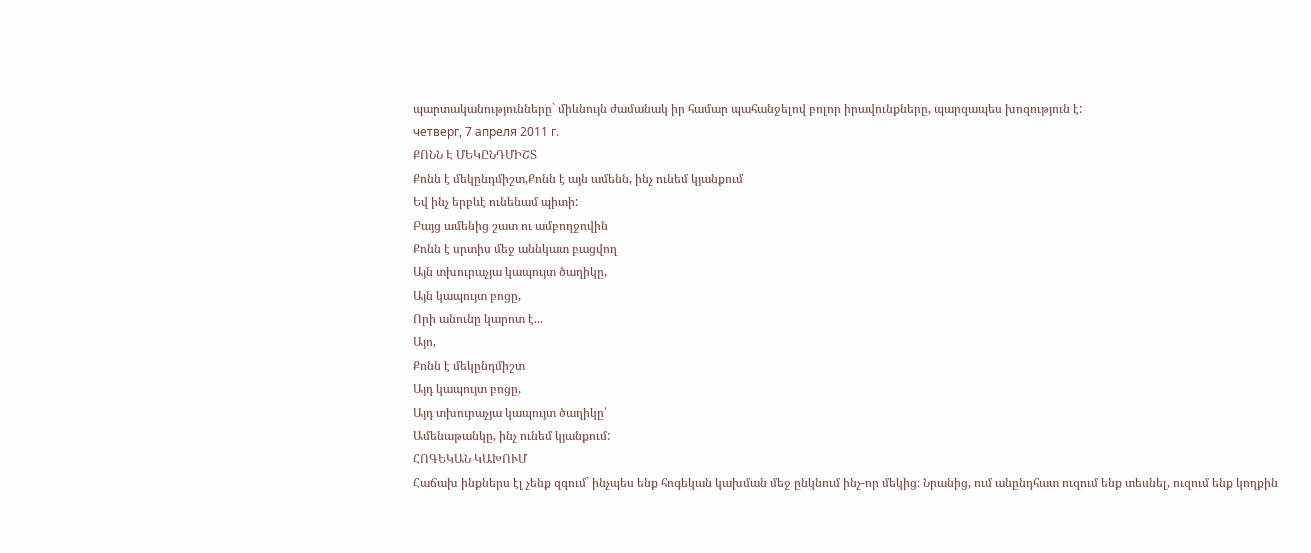պարտականությունները` միևնույն ժամանակ իր համար պահանջելով բոլոր իրավունքները, պարզապես խոզություն է:
четверг, 7 апреля 2011 г.
ՔՈՆՆ Է ՄԵԿԸՆԴՄԻՇՏ
Քոնն է մեկընդմիշտ,Քոնն է այն ամենն, ինչ ունեմ կյանքում
Եվ ինչ երբևէ ունենամ պիտի:
Բայց ամենից շատ ու ամբողջովին
Քոնն է սրտիս մեջ աննկատ բացվող
Այն տխուրաչյա կապույտ ծաղիկը,
Այն կապույտ բոցը,
Որի անունը կարոտ է...
Այո,
Քոնն է մեկընդմիշտ
Այդ կապույտ բոցը,
Այդ տխուրաչյա կապույտ ծաղիկը՝
Ամենաթանկը, ինչ ունեմ կյանքում:
ՀՈԳԵԿԱՆ ԿԱԽՈՒՄ
Հաճախ ինքներս էլ չենք զգում` ինչպես ենք հոգեկան կախման մեջ ընկնում ինչ-որ մեկից։ Նրանից, ում անընդհատ ուզում ենք տեսնել, ուզում ենք կողքին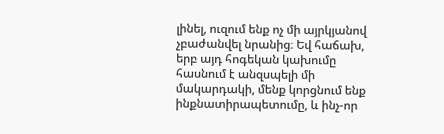լինել, ուզում ենք ոչ մի այրկյանով չբաժանվել նրանից։ Եվ հաճախ, երբ այդ հոգեկան կախումը հասնում է անզսպելի մի մակարդակի, մենք կորցնում ենք ինքնատիրապետումը, և ինչ-որ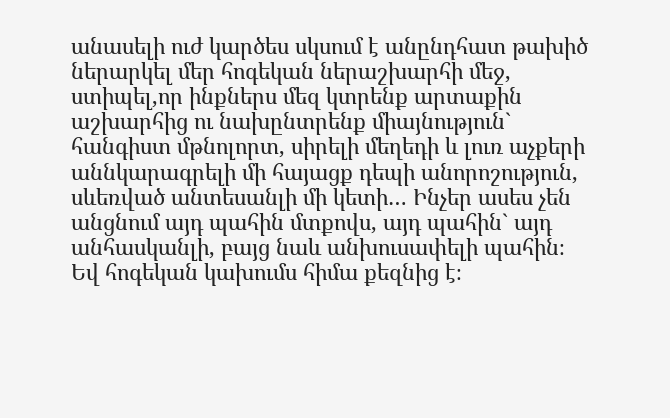անասելի ուժ կարծես սկսում է անընդհատ թախիծ ներարկել մեր հոգեկան ներաշխարհի մեջ, ստիպել,որ ինքներս մեզ կտրենք արտաքին աշխարհից ու նախընտրենք միայնություն` հանգիստ մթնոլորտ, սիրելի մեղեդի և լուռ աչքերի աննկարագրելի մի հայացք դեպի անորոշություն, սևեռված անտեսանլի մի կետի… Ինչեր ասես չեն անցնում այդ պահին մտքովս, այդ պահին` այդ անհասկանլի, բայց նաև անխուսափելի պահին։ Եվ հոգեկան կախումս հիմա քեզնից է։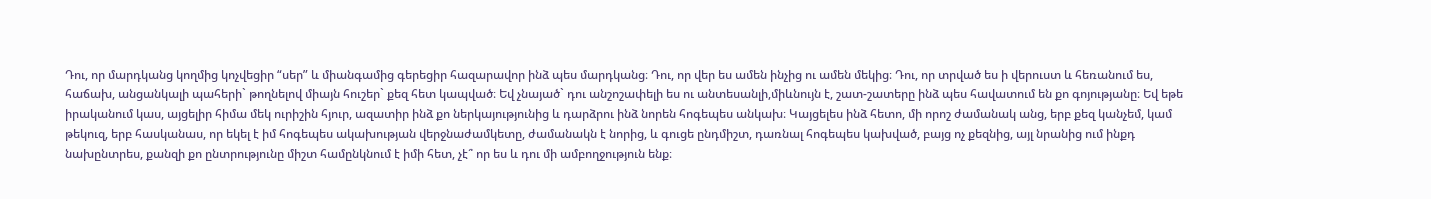Դու, որ մարդկանց կողմից կոչվեցիր “սեր” և միանգամից գերեցիր հազարավոր ինձ պես մարդկանց։ Դու, որ վեր ես ամեն ինչից ու ամեն մեկից։ Դու, որ տրված ես ի վերուստ և հեռանում ես, հաճախ, անցանկալի պահերի` թողնելով միայն հուշեր` քեզ հետ կապված։ Եվ չնայած` դու անշոշափելի ես ու անտեսանլի,միևնույն է, շատ-շատերը ինձ պես հավատում են քո գոյությանը։ Եվ եթե իրականում կաս, այցելիր հիմա մեկ ուրիշին հյուր, ազատիր ինձ քո ներկայությունից և դարձրու ինձ նորեն հոգեպես անկախ։ Կայցելես ինձ հետո, մի որոշ ժամանակ անց, երբ քեզ կանչեմ, կամ թեկուզ, երբ հասկանաս, որ եկել է իմ հոգեպես ակախության վերջնաժամկետը, ժամանակն է նորից, և գուցե ընդմիշտ, դառնալ հոգեպես կախված, բայց ոչ քեզնից, այլ նրանից ում ինքդ նախընտրես, քանզի քո ընտրությունը միշտ համընկնում է իմի հետ, չէ՞ որ ես և դու մի ամբողջություն ենք։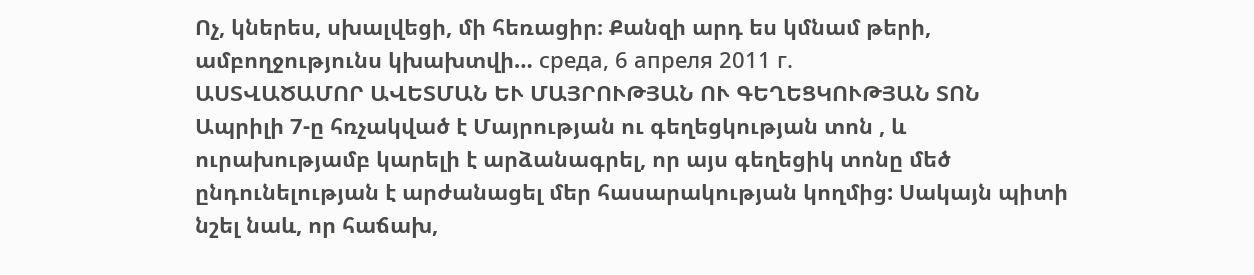Ոչ, կներես, սխալվեցի, մի հեռացիր։ Քանզի արդ ես կմնամ թերի, ամբողջությունս կխախտվի… среда, 6 апреля 2011 г.
ԱՍՏՎԱԾԱՄՈՐ ԱՎԵՏՄԱՆ ԵՒ ՄԱՅՐՈՒԹՅԱՆ ՈՒ ԳԵՂԵՑԿՈՒԹՅԱՆ ՏՈՆ
Ապրիլի 7-ը հռչակված է Մայրության ու գեղեցկության տոն , և ուրախությամբ կարելի է արձանագրել, որ այս գեղեցիկ տոնը մեծ ընդունելության է արժանացել մեր հասարակության կողմից: Սակայն պիտի նշել նաև, որ հաճախ,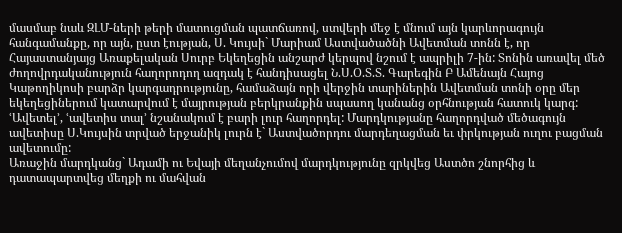մասմաբ նաև ԶԼՄ-ների թերի մատուցման պատճառով, ստվերի մեջ է մնում այն կարևորագույն հանգամանքը, որ այն, ըստ էության, Ս. Կույսի` Մարիամ Աստվածածնի Ավետման տոնն է, որ Հայաստանյայց Առաքելական Սուրբ Եկեղեցին անշարժ կերպով նշում է ապրիլի 7-ին: Տոնին առավել մեծ ժողովրդականություն հաղորոդող ազդակ է հանդիսացել Ն.Ս.Օ.Տ.Տ. Գարեգին Բ Ամենայն Հայոց Կաթողիկոսի բարձր կարգադրությունը, համաձայն որի վերջին տարիներին Ավետման տոնի օրը մեր եկեղեցիներում կատարվում է մայրության բերկրանքին սպասող կանանց օրհնության հատուկ կարգ:
ՙԱվետել՚, ՙավետիս տալ՚ նշանակում է բարի լուր հաղորդել: Մարդկությանը հաղորդված մեծագույն ավետիսը Ս.Կույսին տրված երջանիկ լուրն է` Աստվածորդու մարդեղացման եւ փրկության ուղու բացման ավետումը:
Առաջին մարդկանց` Ադամի ու Եվայի մեղանչումով մարդկությունը զրկվեց Աստծո շնորհից և դատապարտվեց մեղքի ու մահվան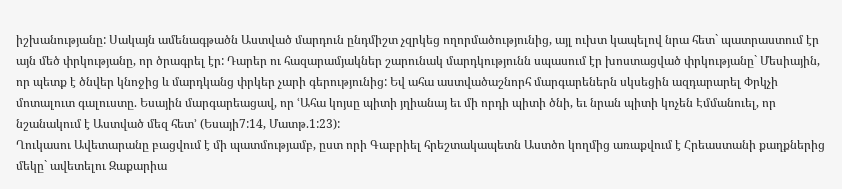իշխանությանը: Սակայն ամենագթածն Աստված մարդուն ընդմիշտ չզրկեց ողորմածությունից, այլ ուխտ կապելով նրա հետ` պատրաստում էր այն մեծ փրկությանը, որ ծրագրել էր: Դարեր ու հազարամյակներ շարունակ մարդկությունն սպասում էր խոստացված փրկությանը` Մեսիային, որ պետք է ծնվեր կնոջից և մարդկանց փրկեր չարի գերությունից: Եվ ահա աստվածաշնորհ մարգարեներն սկսեցին ազդարարել Փրկչի մոտալուտ գալուստը. Եսային մարգարեացավ, որ ՙԱհա կոյսը պիտի յղիանայ եւ մի որդի պիտի ծնի, եւ նրան պիտի կոչեն Էմմանուել, որ նշանակում է Աստված մեզ հետ՚ (Եսայի7:14, Մատթ.1:23):
Ղուկասու Ավետարանը բացվում է մի պատմությամբ, ըստ որի Գաբրիել հրեշտակապետն Աստծո կողմից առաքվում է Հրեաստանի քաղքներից մեկը` ավետելու Զաքարիա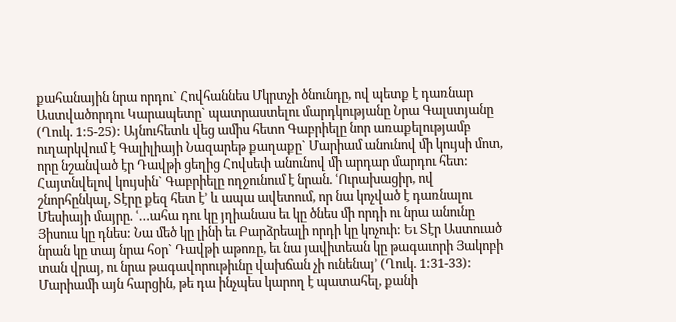քահանային նրա որդու` Հովհաննես Մկրտչի ծնունդը, ով պետք է դառնար Աստվածորդու Կարապետը` պատրաստելու մարդկությանը Նրա Գալստյանը (Ղուկ. 1:5-25): Այնուհետև վեց ամիս հետո Գաբրիելը նոր առաքելությամբ ուղարկվում է Գալիլիայի Նազարեթ քաղաքը` Մարիամ անունով մի կույսի մոտ, որը նշանված էր Դավթի ցեղից Հովսեփ անունով մի արդար մարդու հետ: Հայտնվելով կույսին` Գաբրիելը ողջունում է նրան. ՙՈւրախացիր, ով շնորհընկալ, Տէրը քեզ հետ է՚ և ապա ավետում, որ նա կոչված է դառնալու Մեսիայի մայրը. ՙ…ահա դու կը յղիանաս եւ կը ծնես մի որդի ու նրա անունը Յիսուս կը դնես: Նա մեծ կը լինի եւ Բարձրեալի որդի կը կոչուի: Եւ Տէր Աստուած նրան կը տայ նրա հօր` Դավթի աթոռը, եւ նա յավիտեան կը թագաւորի Յակոբի տան վրայ, ու նրա թագավորութիւնը վախճան չի ունենայ՚ (Ղուկ. 1:31-33): Մարիամի այն հարցին, թե դա ինչպես կարող է պատահել, քանի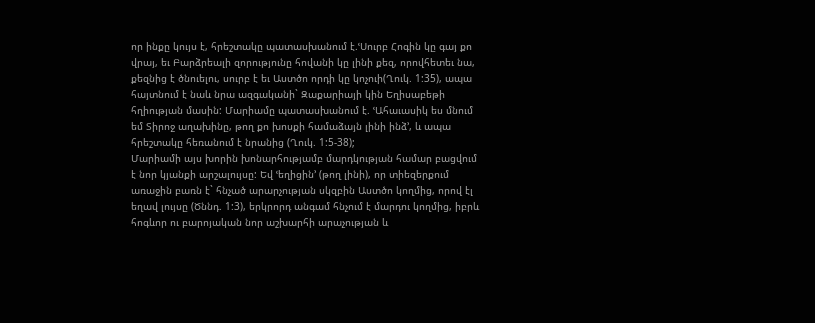որ ինքը կույս է, հրեշտակը պատասխանում է.ՙՍուրբ Հոգին կը գայ քո վրայ, եւ Բարձրեալի զորությունը հովանի կը լինի քեզ, որովհետեւ նա, քեզնից է ծնուելու, սուրբ է եւ Աստծո որդի կը կոչուի(Ղուկ. 1:35), ապա հայտնում է նաև նրա ազգականի` Զաքարիայի կին Եղիսաբեթի հղիության մասին: Մարիամը պատասխանում է. ՙԱհաւասիկ ես մնում եմ Տիրոջ աղախինը, թող քո խոսքի համաձայն լինի ինձ՚, և ապա հրեշտակը հեռանում է նրանից (Ղուկ. 1:5-38);
Մարիամի այս խորին խոնարհությամբ մարդկության համար բացվում է նոր կյանքի արշալույսը: Եվ ՙեղիցին՚ (թող լինի), որ տիեզերքում առաջին բառն է` հնչած արարչության սկզբին Աստծո կողմից, որով էլ եղավ լույսը (Ծննդ. 1:3), երկրորդ անգամ հնչում է մարդու կողմից, իբրև հոգևոր ու բարոյական նոր աշխարհի արաչության և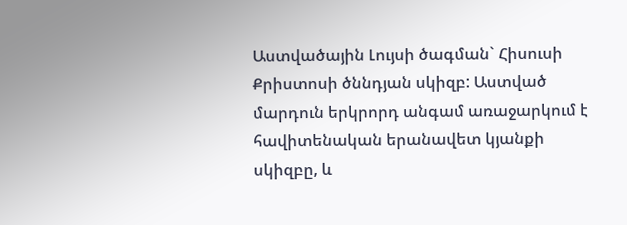Աստվածային Լույսի ծագման` Հիսուսի Քրիստոսի ծննդյան սկիզբ: Աստված մարդուն երկրորդ անգամ առաջարկում է հավիտենական երանավետ կյանքի սկիզբը, և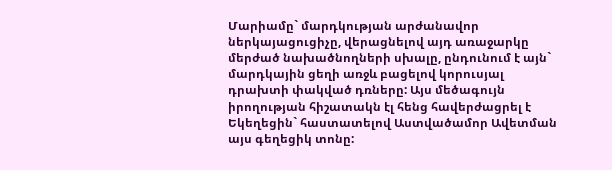Մարիամը` մարդկության արժանավոր ներկայացուցիչը, վերացնելով այդ առաջարկը մերժած նախածնողների սխալը, ընդունում է այն` մարդկային ցեղի առջև բացելով կորուսյալ դրախտի փակված դռները: Այս մեծագույն իրողության հիշատակն էլ հենց հավերժացրել է Եկեղեցին` հաստատելով Աստվածամոր Ավետման այս գեղեցիկ տոնը: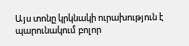Այս տոնը կրկնակի ուրախություն է պարունակում բոլոր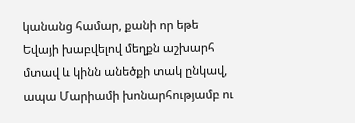կանանց համար, քանի որ եթե Եվայի խաբվելով մեղքն աշխարհ մտավ և կինն անեծքի տակ ընկավ, ապա Մարիամի խոնարհությամբ ու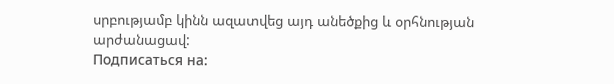սրբությամբ կինն ազատվեց այդ անեծքից և օրհնության արժանացավ:
Подписаться на: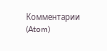Комментарии (Atom)